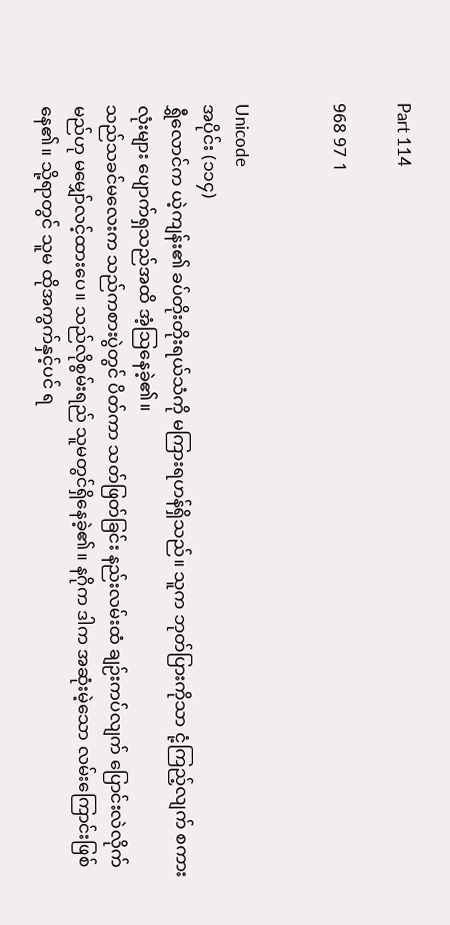Part 114

968 97 1


Unicode
အပိုင်း (၁၁၄)
ရွှီလောင်က ယဲ့ကျန်း၏ ခပ်တိုးတိုးရယ်သံကို မကြားရဟန်ရှိသည်။ သူက ဘုတ်ပြားကိုသာ ငုံ့ကြည့်လျက် စကားလုံးများ ပျောက်ရှသည်အထိ အံ့ဩနေခဲ့၏။
သည်သခင်မလေးက သည်ကစားပွဲတွင် ပိတ်ကာ သတ်ဖြတ်ခြင်း နည်းလမ်းထံ ချဉ်းကပ်လျက် ပြောင်းလဲလိုက်မည်ဟု မမျှော်လင့်ထားပေ။ သည်လိုစွမ်းရည် သူမတွင်ရှိနေခဲ့၏။ နဂိုက ဒါက အဆုံးမဲ့သော လမ်းကြောင်းဖြစ်နေ၏။ သို့ရာတွင် သူမ ထိုအကွက်နှင့်ပင် ရ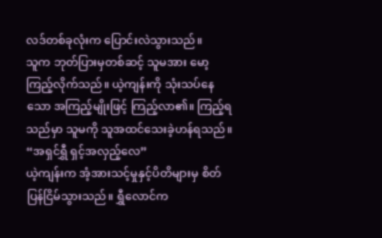လဒ်တစ်ခုလုံးက ပြောင်းလဲသွားသည်။
သူက ဘုတ်ပြားမှတစ်ဆင့် သူမအား မော့ကြည့်လိုက်သည်။ ယဲ့ကျန်းကို သုံးသပ်နေသော အကြည့်မျိုးဖြင့် ကြည့်လာ၏။ ကြည့်ရသည်မှာ သူမကို သူအထင်သေးခဲ့ဟန်ရသည်။
“အရှင်ရွှီ ရှင့်အလှည့်လေ”
ယဲ့ကျန်းက အံ့အားသင့်မှုနှင့်ပိတိများမှ စိတ်ပြန်ငြိမ်သွားသည်။ ရွှီလောင်က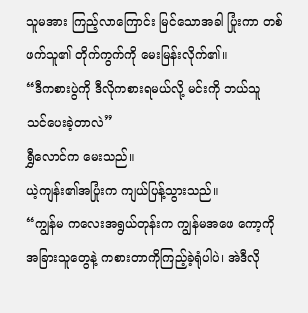သူမအား ကြည့်လာကြောင်း မြင်သောအခါ ပြုံးကာ တစ်ဖက်သူ၏ တိုက်ကွက်ကို မေးမြန်းလိုက်၏။
“ဒီကစားပွဲကို ဒီလိုကစားရမယ်လို့ မင်းကို ဘယ်သူ သင်ပေးခဲ့တာလဲ”
ရွှီလောင်က မေးသည်။
ယဲ့ကျန်း၏အပြုံးက ကျယ်ပြန့်သွားသည်။
“ကျွန်မ ကလေးအရွယ်တုန်းက ကျွန်မအဖေ ကော့ကို အခြားသူတွေနဲ့ ကစားတာကိုကြည့်ခဲ့ရုံပါပဲ၊ အဲဒီလို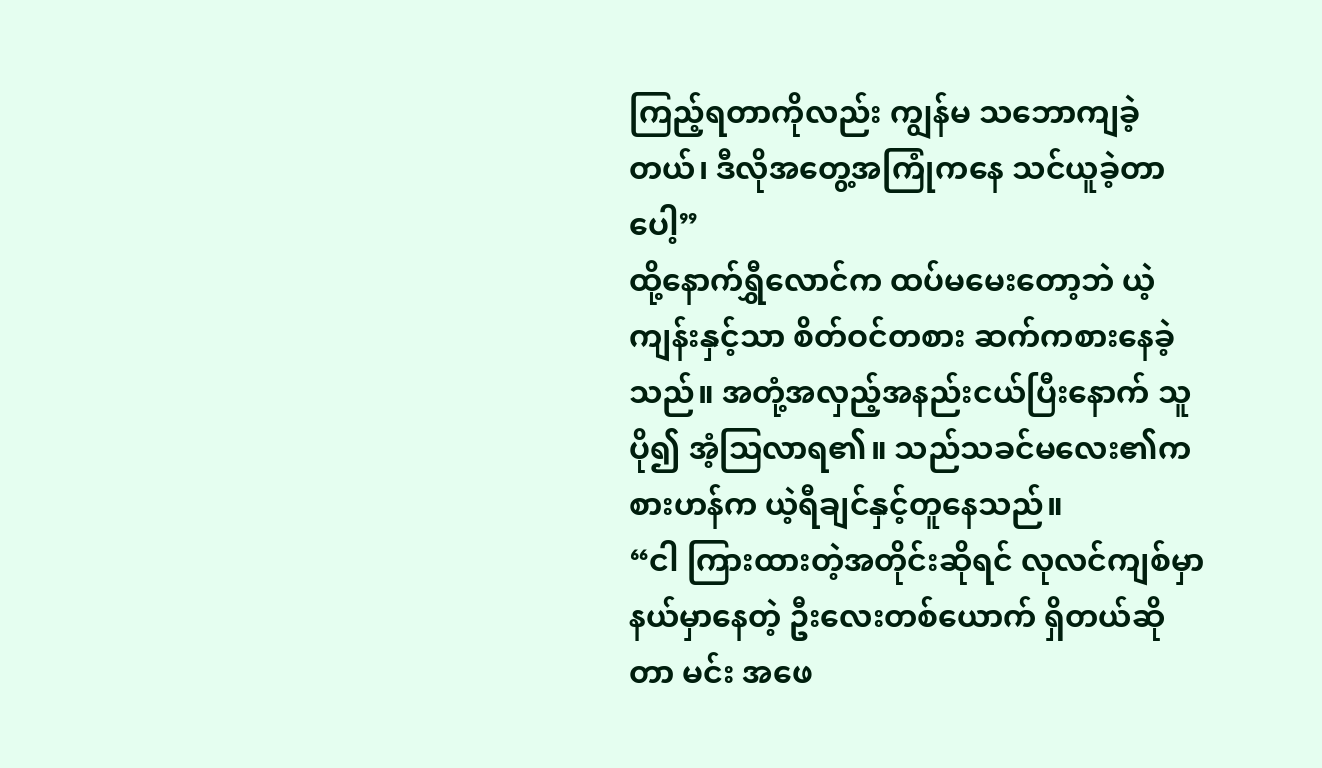ကြည့်ရတာကိုလည်း ကျွန်မ သဘောကျခဲ့တယ်၊ ဒီလိုအတွေ့အကြုံကနေ သင်ယူခဲ့တာပေါ့”
ထို့နောက်ရွှီလောင်က ထပ်မမေးတော့ဘဲ ယဲ့ကျန်းနှင့်သာ စိတ်ဝင်တစား ဆက်ကစားနေခဲ့သည်။ အတုံ့အလှည့်အနည်းငယ်ပြီးနောက် သူ ပို၍ အံ့ဩလာရ၏။ သည်သခင်မလေး၏ကစားဟန်က ယဲ့ရီချင်နှင့်တူနေသည်။
“ငါ ကြားထားတဲ့အတိုင်းဆိုရင် လုလင်ကျစ်မှာ နယ်မှာနေတဲ့ ဦးလေးတစ်ယောက် ရှိတယ်ဆိုတာ မင်း အဖေ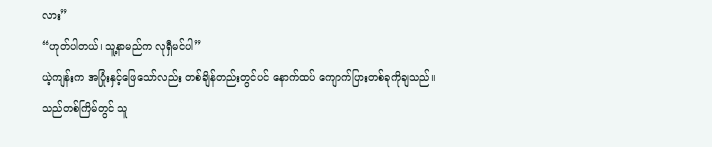လား”
“ဟုတ်ပါတယ်၊ သူ့နာမည်က လုရှီမင်ပါ”
ယဲ့ကျန်းက အပြုံးနှင့်ဖြေသော်လည်း တစ်ချိန်တည်းတွင်ပင် နောက်ထပ် ကျောက်ပြားတစ်ခုကိုချသည်။
သည်တစ်ကြိမ်တွင် သူ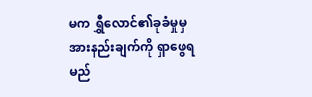မက ရွှီလောင်၏ခုခံမှုမှ အားနည်းချက်ကို ရှာဖွေရမည်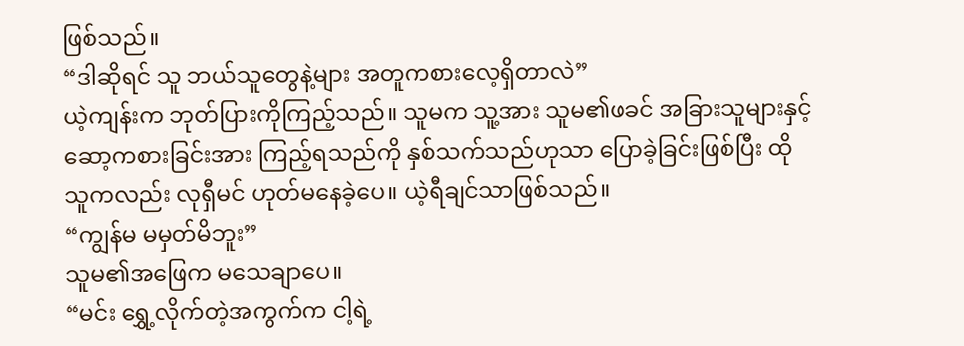ဖြစ်သည်။
“ဒါဆိုရင် သူ ဘယ်သူတွေနဲ့များ အတူကစားလေ့ရှိတာလဲ”
ယဲ့ကျန်းက ဘုတ်ပြားကိုကြည့်သည်။ သူမက သူ့အား သူမ၏ဖခင် အခြားသူများနှင့် ဆော့ကစားခြင်းအား ကြည့်ရသည်ကို နှစ်သက်သည်ဟုသာ ပြောခဲ့ခြင်းဖြစ်ပြီး ထိုသူကလည်း လုရှီမင် ဟုတ်မနေခဲ့ပေ။ ယဲ့ရီချင်သာဖြစ်သည်။
“ကျွန်မ မမှတ်မိဘူး”
သူမ၏အဖြေက မသေချာပေ။
“မင်း ရွှေ့လိုက်တဲ့အကွက်က ငါ့ရဲ့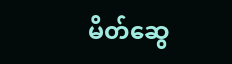မိတ်ဆွေ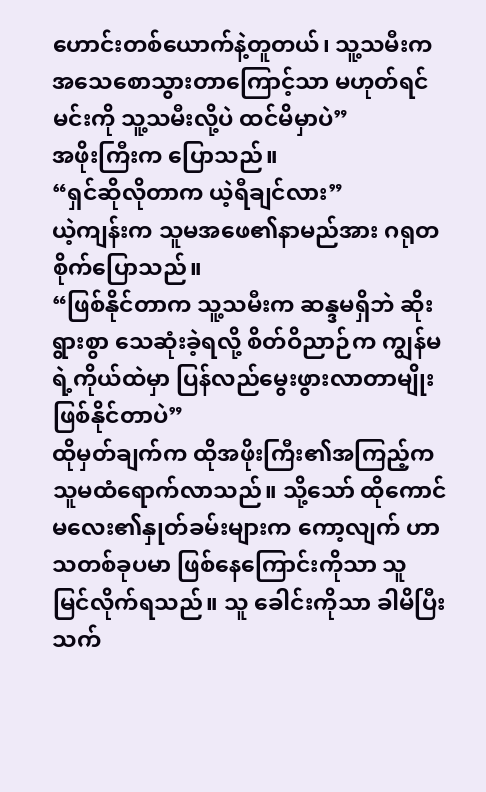ဟောင်းတစ်ယောက်နဲ့တူတယ်၊ သူ့သမီးက အသေစောသွားတာကြောင့်သာ မဟုတ်ရင် မင်းကို သူ့သမီးလို့ပဲ ထင်မိမှာပဲ”
အဖိုးကြီးက ပြောသည်။
“ရှင်ဆိုလိုတာက ယဲ့ရီချင်လား”
ယဲ့ကျန်းက သူမအဖေ၏နာမည်အား ဂရုတစိုက်ပြောသည်။
“ဖြစ်နိုင်တာက သူ့သမီးက ဆန္ဒမရှိဘဲ ဆိုးရွားစွာ သေဆုံးခဲ့ရလို့ စိတ်ဝိညာဉ်က ကျွန်မရဲ့ကိုယ်ထဲမှာ ပြန်လည်မွေးဖွားလာတာမျိုး ဖြစ်နိုင်တာပဲ”
ထိုမှတ်ချက်က ထိုအဖိုးကြီး၏အကြည့်က သူမထံရောက်လာသည်။ သို့သော် ထိုကောင်မလေး၏နှုတ်ခမ်းများက ကော့လျက် ဟာသတစ်ခုပမာ ဖြစ်နေကြောင်းကိုသာ သူ မြင်လိုက်ရသည်။ သူ ခေါင်းကိုသာ ခါမိပြီး သက်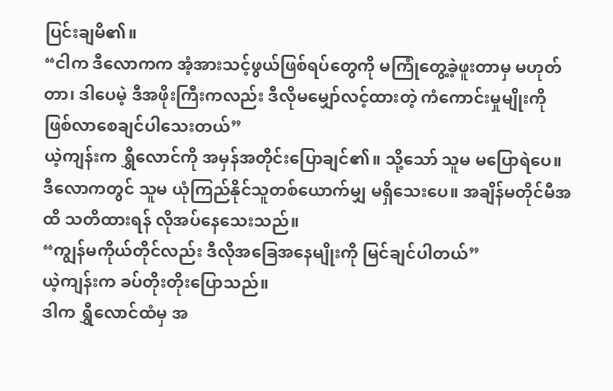ပြင်းချမိ၏။
“ငါက ဒီလောကက အံ့အားသင့်ဖွယ်ဖြစ်ရပ်တွေကို မကြုံတွေ့ခဲ့ဖူးတာမှ မဟုတ်တာ၊ ဒါပေမဲ့ ဒီအဖိုးကြီးကလည်း ဒီလိုမမျှော်လင့်ထားတဲ့ ကံကောင်းမှုမျိုးကို ဖြစ်လာစေချင်ပါသေးတယ်”
ယဲ့ကျန်းက ရွှီလောင်ကို အမှန်အတိုင်းပြောချင်၏။ သို့သော် သူမ မပြောရဲပေ။ ဒီလောကတွင် သူမ ယုံကြည်နိုင်သူတစ်ယောက်မျှ မရှိသေးပေ။ အချိန်မတိုင်မီအထိ သတိထားရန် လိုအပ်နေသေးသည်။
“ကျွန်မကိုယ်တိုင်လည်း ဒီလိုအခြေအနေမျိုးကို မြင်ချင်ပါတယ်”
ယဲ့ကျန်းက ခပ်တိုးတိုးပြောသည်။
ဒါက ရွှီလောင်ထံမှ အ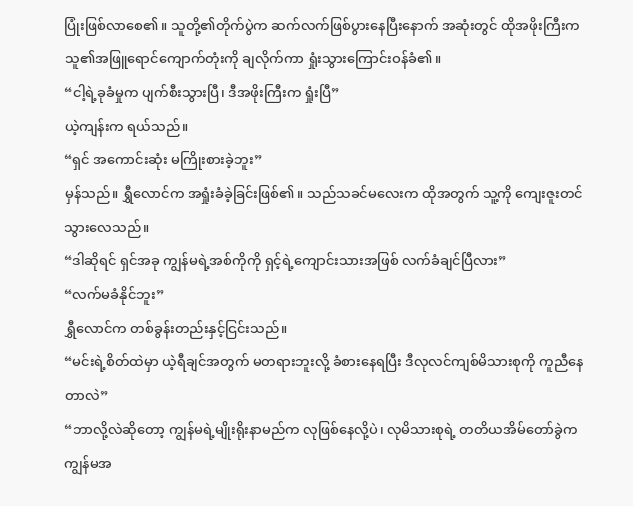ပြုံးဖြစ်လာစေ၏။ သူတို့၏တိုက်ပွဲက ဆက်လက်ဖြစ်ပွားနေပြီးနောက် အဆုံးတွင် ထိုအဖိုးကြီးက သူ၏အဖြူရောင်ကျောက်တုံးကို ချလိုက်ကာ ရှုံးသွားကြောင်းဝန်ခံ၏။
“ငါ့ရဲ့ခုခံမှုက ပျက်စီးသွားပြီ၊ ဒီအဖိုးကြီးက ရှုံးပြီ”
ယဲ့ကျန်းက ရယ်သည်။
“ရှင် အကောင်းဆုံး မကြိုးစားခဲ့ဘူး”
မှန်သည်။ ရွှီလောင်က အရှုံးခံခဲ့ခြင်းဖြစ်၏။ သည်သခင်မလေးက ထိုအတွက် သူ့ကို ကျေးဇူးတင်သွားလေသည်။
“ဒါဆိုရင် ရှင်အခု ကျွန်မရဲ့အစ်ကိုကို ရှင့်ရဲ့ကျောင်းသားအဖြစ် လက်ခံချင်ပြီလား”
“လက်မခံနိုင်ဘူး”
ရွှီလောင်က တစ်ခွန်းတည်းနှင့်ငြင်းသည်။
“မင်းရဲ့စိတ်ထဲမှာ ယဲ့ရီချင်အတွက် မတရားဘူးလို့ ခံစားနေရပြီး ဒီလုလင်ကျစ်မိသားစုကို ကူညီနေတာလဲ”
“ဘာလို့လဲဆိုတော့ ကျွန်မရဲ့မျိုးရိုးနာမည်က လုဖြစ်နေလို့ပဲ၊ လုမိသားစုရဲ့ တတိယအိမ်တော်ခွဲက ကျွန်မအ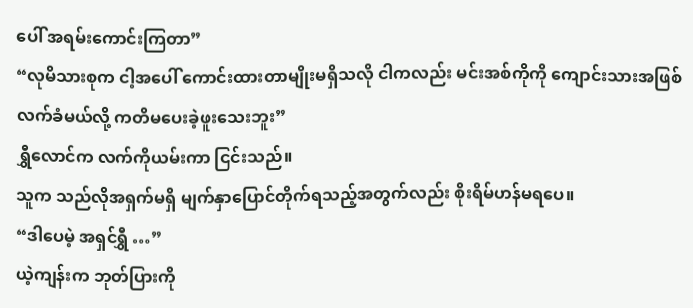ပေါ် အရမ်းကောင်းကြတာ”
“လုမိသားစုက ငါ့အပေါ် ကောင်းထားတာမျိုးမရှိသလို ငါကလည်း မင်းအစ်ကိုကို ကျောင်းသားအဖြစ် လက်ခံမယ်လို့ ကတိမပေးခဲ့ဖူးသေးဘူး”
ရွှီလောင်က လက်ကိုယမ်းကာ ငြင်းသည်။
သူက သည်လိုအရှက်မရှိ မျက်နှာပြောင်တိုက်ရသည့်အတွက်လည်း စိုးရိမ်ဟန်မရပေ။
“ဒါပေမဲ့ အရှင်ရွှီ …”
ယဲ့ကျန်းက ဘုတ်ပြားကို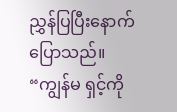ညွှန်ပြပြီးနောက် ပြောသည်။
“ကျွန်မ ရှင့်ကို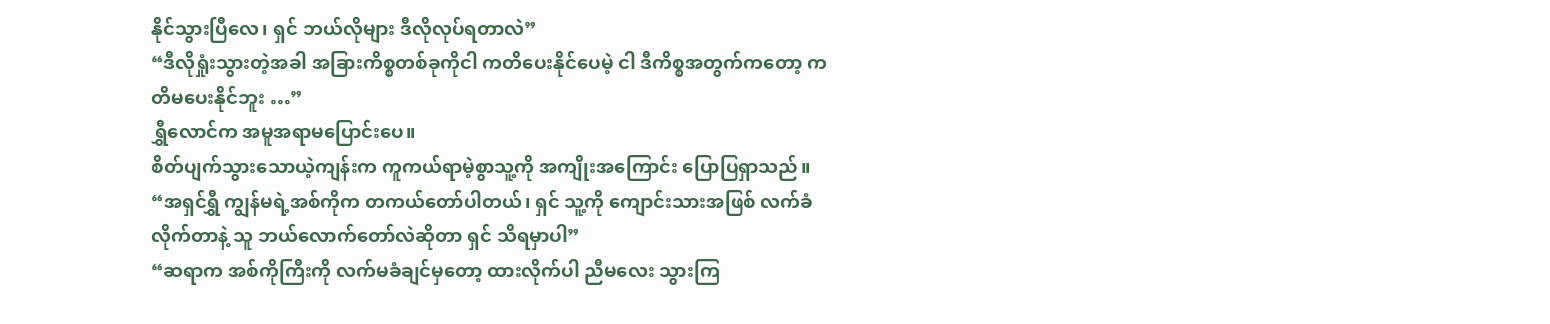နိုင်သွားပြီလေ၊ ရှင် ဘယ်လိုများ ဒီလိုလုပ်ရတာလဲ”
“ဒီလိုရှုံးသွားတဲ့အခါ အခြားကိစ္စတစ်ခုကိုငါ ကတိပေးနိုင်ပေမဲ့ ငါ ဒီကိစ္စအတွက်ကတော့ ကတိမပေးနိုင်ဘူး …”
ရွှီလောင်က အမူအရာမပြောင်းပေ။
စိတ်ပျက်သွားသောယဲ့ကျန်းက ကူကယ်ရာမဲ့စွာသူ့ကို အကျိုးအကြောင်း ပြောပြရှာသည်။
“အရှင်ရွှီ ကျွန်မရဲ့အစ်ကိုက တကယ်တော်ပါတယ်၊ ရှင် သူ့ကို ကျောင်းသားအဖြစ် လက်ခံလိုက်တာနဲ့ သူ ဘယ်လောက်တော်လဲဆိုတာ ရှင် သိရမှာပါ”
“ဆရာက အစ်ကိုကြီးကို လက်မခံချင်မှတော့ ထားလိုက်ပါ ညီမလေး သွားကြ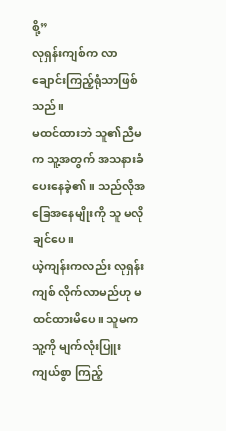စို့”
လုရှန်းကျစ်က လာချောင်းကြည့်ရုံသာဖြစ်သည်။
မထင်ထားဘဲ သူ၏ညီမက သူ့အတွက် အသနားခံပေးနေခဲ့၏။ သည်လိုအခြေအနေမျိုးကို သူ မလိုချင်ပေ။
ယဲ့ကျန်းကလည်း လုရှန်းကျစ် လိုက်လာမည်ဟု မထင်ထားမိပေ။ သူမက သူ့ကို မျက်လုံးပြူးကျယ်စွာ ကြည့်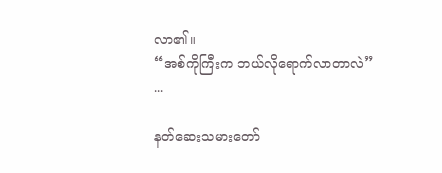လာ၏။
“အစ်ကိုကြီးက ဘယ်လိုရောက်လာတာလဲ”
...

နတ်ဆေးသမားတော်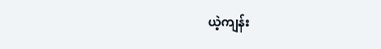ယဲ့ကျန်း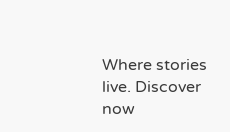Where stories live. Discover now